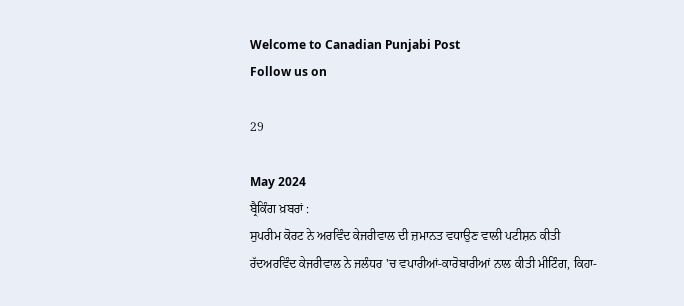Welcome to Canadian Punjabi Post
Follow us on

29

May 2024
ਬ੍ਰੈਕਿੰਗ ਖ਼ਬਰਾਂ :
ਸੁਪਰੀਮ ਕੋਰਟ ਨੇ ਅਰਵਿੰਦ ਕੇਜਰੀਵਾਲ ਦੀ ਜ਼ਮਾਨਤ ਵਧਾਉਣ ਵਾਲੀ ਪਟੀਸ਼ਨ ਕੀਤੀ ਰੱਦਅਰਵਿੰਦ ਕੇਜਰੀਵਾਲ ਨੇ ਜਲੰਧਰ 'ਚ ਵਪਾਰੀਆਂ-ਕਾਰੋਬਾਰੀਆਂ ਨਾਲ ਕੀਤੀ ਮੀਟਿੰਗ, ਕਿਹਾ-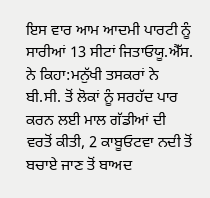ਇਸ ਵਾਰ ਆਮ ਆਦਮੀ ਪਾਰਟੀ ਨੂੰ ਸਾਰੀਆਂ 13 ਸੀਟਾਂ ਜਿਤਾਓਯੂ.ਐੱਸ. ਨੇ ਕਿਹਾ:ਮਨੁੱਖੀ ਤਸਕਰਾਂ ਨੇ ਬੀ.ਸੀ. ਤੋਂ ਲੋਕਾਂ ਨੂੰ ਸਰਹੱਦ ਪਾਰ ਕਰਨ ਲਈ ਮਾਲ ਗੱਡੀਆਂ ਦੀ ਵਰਤੋਂ ਕੀਤੀ, 2 ਕਾਬੂਓਟਵਾ ਨਦੀ ਤੋਂ ਬਚਾਏ ਜਾਣ ਤੋਂ ਬਾਅਦ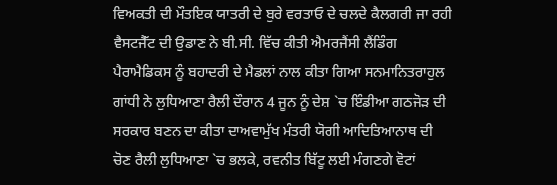ਵਿਅਕਤੀ ਦੀ ਮੌਤਇਕ ਯਾਤਰੀ ਦੇ ਬੁਰੇ ਵਰਤਾਓ ਦੇ ਚਲਦੇ ਕੈਲਗਰੀ ਜਾ ਰਹੀ ਵੈਸਟਜੈੱਟ ਦੀ ਉਡਾਣ ਨੇ ਬੀ.ਸੀ. ਵਿੱਚ ਕੀਤੀ ਐਮਰਜੈਂਸੀ ਲੈਂਡਿੰਗ ਪੈਰਾਮੈਡਿਕਸ ਨੂੰ ਬਹਾਦਰੀ ਦੇ ਮੈਡਲਾਂ ਨਾਲ ਕੀਤਾ ਗਿਆ ਸਨਮਾਨਿਤਰਾਹੁਲ ਗਾਂਧੀ ਨੇ ਲੁਧਿਆਣਾ ਰੈਲੀ ਦੌਰਾਨ 4 ਜੂਨ ਨੂੰ ਦੇਸ਼ `ਚ ਇੰਡੀਆ ਗਠਜੋੜ ਦੀ ਸਰਕਾਰ ਬਣਨ ਦਾ ਕੀਤਾ ਦਾਅਵਾਮੁੱਖ ਮੰਤਰੀ ਯੋਗੀ ਆਦਿਤਿਆਨਾਥ ਦੀ ਚੋਣ ਰੈਲੀ ਲੁਧਿਆਣਾ `ਚ ਭਲਕੇ, ਰਵਨੀਤ ਬਿੱਟੂ ਲਈ ਮੰਗਣਗੇ ਵੋਟਾਂ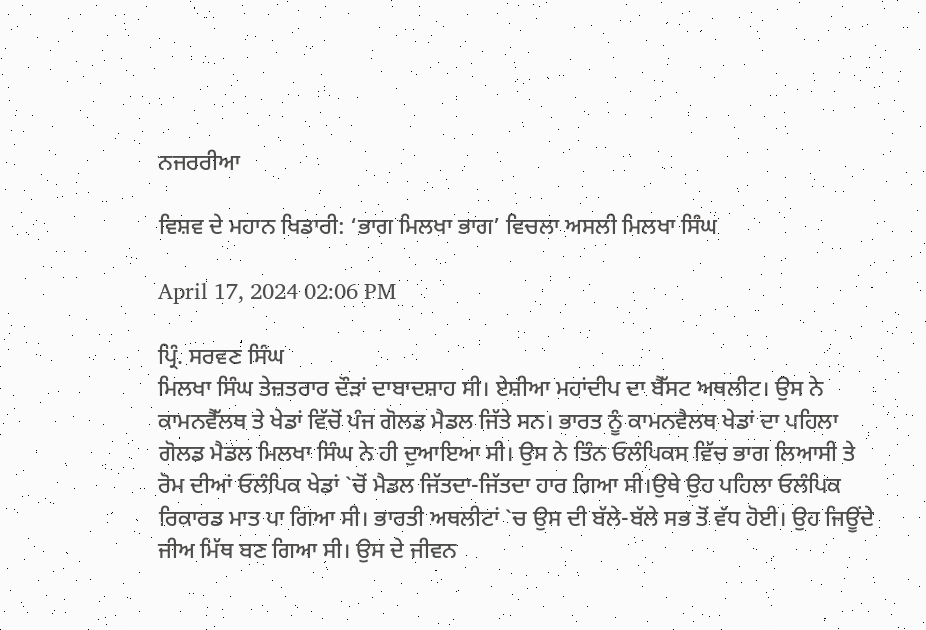ਨਜਰਰੀਆ

ਵਿਸ਼ਵ ਦੇ ਮਹਾਨ ਖਿਡਾਰੀ: ‘ਭਾਗ ਮਿਲਖਾ ਭਾਗ’ ਵਿਚਲਾ ਅਸਲੀ ਮਿਲਖਾ ਸਿੰਘ

April 17, 2024 02:06 PM

ਪ੍ਰਿੰ. ਸਰਵਣ ਸਿੰਘ
ਮਿਲਖਾ ਸਿੰਘ ਤੇਜ਼ਤਰਾਰ ਦੌੜਾਂ ਦਾਬਾਦਸ਼ਾਹ ਸੀ। ਏਸ਼ੀਆ ਮਹਾਂਦੀਪ ਦਾ ਬੈੱਸਟ ਅਥਲੀਟ। ਉਸ ਨੇ ਕਾਮਨਵੈੱਲਥ ਤੇ ਖੇਡਾਂ ਵਿੱਚੋਂ ਪੰਜ ਗੋਲਡ ਮੈਡਲ ਜਿੱਤੇ ਸਨ। ਭਾਰਤ ਨੂੰ ਕਾਮਨਵੈਲਥ ਖੇਡਾਂ ਦਾ ਪਹਿਲਾ ਗੋਲਡ ਮੈਡਲ ਮਿਲਖਾ ਸਿੰਘ ਨੇ ਹੀ ਦੁਆਇਆ ਸੀ। ਉਸ ਨੇ ਤਿੰਨ ਓਲੰਪਿਕਸ ਵਿੱਚ ਭਾਗ ਲਿਆਸੀ ਤੇ ਰੋਮ ਦੀਆਂ ਓਲੰਪਿਕ ਖੇਡਾਂ `ਚੋਂ ਮੈਡਲ ਜਿੱਤਦਾ-ਜਿੱਤਦਾ ਹਾਰ ਗਿਆ ਸੀ।ਉਥੇ ਉਹ ਪਹਿਲਾ ਓਲੰਪਿਕ ਰਿਕਾਰਡ ਮਾਤ ਪਾ ਗਿਆ ਸੀ। ਭਾਰਤੀ ਅਥਲੀਟਾਂ `ਚ ਉਸ ਦੀ ਬੱਲੇ-ਬੱਲੇ ਸਭ ਤੋਂ ਵੱਧ ਹੋਈ। ਉਹ ਜਿਊਂਦੇ ਜੀਅ ਮਿੱਥ ਬਣ ਗਿਆ ਸੀ। ਉਸ ਦੇ ਜੀਵਨ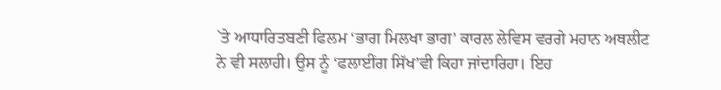`ਤੇ ਆਧਾਰਿਤਬਣੀ ਫਿਲਮ ‘ਭਾਗ ਮਿਲਖਾ ਭਾਗ’ ਕਾਰਲ ਲੇਵਿਸ ਵਰਗੇ ਮਹਾਨ ਅਥਲੀਟ ਨੇ ਵੀ ਸਲਾਹੀ। ਉਸ ਨੂੰ ‘ਫਲਾਈਂਗ ਸਿੱਖ’ਵੀ ਕਿਹਾ ਜਾਂਦਾਰਿਹਾ। ਇਹ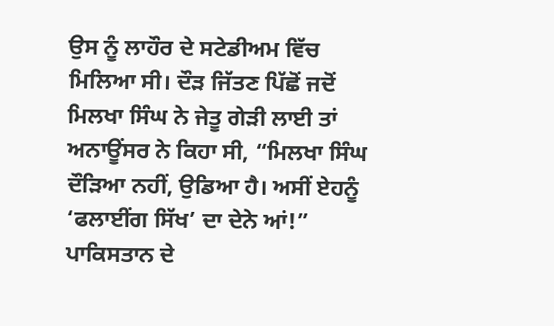ਉਸ ਨੂੰ ਲਾਹੌਰ ਦੇ ਸਟੇਡੀਅਮ ਵਿੱਚ ਮਿਲਿਆ ਸੀ। ਦੌੜ ਜਿੱਤਣ ਪਿੱਛੋਂ ਜਦੋਂ ਮਿਲਖਾ ਸਿੰਘ ਨੇ ਜੇਤੂ ਗੇੜੀ ਲਾਈ ਤਾਂ ਅਨਾਊਂਸਰ ਨੇ ਕਿਹਾ ਸੀ, “ਮਿਲਖਾ ਸਿੰਘ ਦੌੜਿਆ ਨਹੀਂ, ਉਡਿਆ ਹੈ। ਅਸੀਂ ਏਹਨੂੰ ‘ਫਲਾਈਂਗ ਸਿੱਖ’ ਦਾ ਦੇਨੇ ਆਂ!”
ਪਾਕਿਸਤਾਨ ਦੇ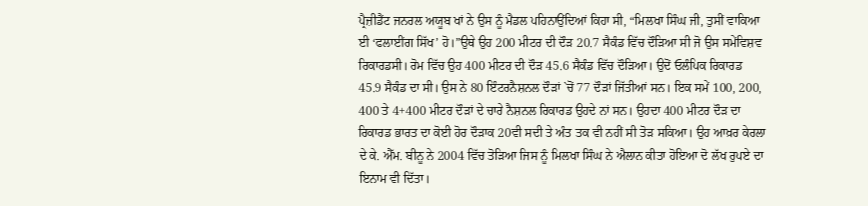ਪ੍ਰੈਜ਼ੀਡੈਂਟ ਜਨਰਲ ਅਯੂਬ ਖਾਂ ਨੇ ਉਸ ਨੂੰ ਮੈਡਲ ਪਹਿਨਾਉਂਦਿਆਂ ਕਿਹਾ ਸੀ, “ਮਿਲਖਾ ਸਿੰਘ ਜੀ, ਤੁਸੀਂ ਵਾਕਿਆ ਈ ‘ਫਲਾਈਂਗ ਸਿੱਖ’ ਹੋ।”ਉਥੇ ਉਹ 200 ਮੀਟਰ ਦੀ ਦੌੜ 20.7 ਸੈਕੰਡ ਵਿੱਚ ਦੌੜਿਆ ਸੀ ਜੋ ਉਸ ਸਮੇਂਵਿਸ਼ਵ ਰਿਕਾਰਡਸੀ। ਰੋਮ ਵਿੱਚ ਉਹ 400 ਮੀਟਰ ਦੀ ਦੌੜ 45.6 ਸੈਕੰਡ ਵਿੱਚ ਦੌੜਿਆ। ਉਦੋਂ ਓਲੰਪਿਕ ਰਿਕਾਰਡ 45.9 ਸੈਕੰਡ ਦਾ ਸੀ। ਉਸ ਨੇ 80 ਇੰਟਰਨੈਸ਼ਨਲ ਦੌੜਾਂ `ਚੋਂ 77 ਦੌੜਾਂ ਜਿੱਤੀਆਂ ਸਨ। ਇਕ ਸਮੇਂ 100, 200, 400 ਤੇ 4+400 ਮੀਟਰ ਦੌੜਾਂ ਦੇ ਚਾਰੇ ਨੈਸ਼ਨਲ ਰਿਕਾਰਡ ਉਹਦੇ ਨਾਂ ਸਨ। ਉਹਦਾ 400 ਮੀਟਰ ਦੌੜ ਦਾ ਰਿਕਾਰਡ ਭਾਰਤ ਦਾ ਕੋਈ ਹੋਰ ਦੌੜਾਕ 20ਵੀ ਸਦੀ ਤੇ ਅੰਤ ਤਕ ਵੀ ਨਹੀਂ ਸੀ ਤੋੜ ਸਕਿਆ। ਉਹ ਆਖ਼ਰ ਕੇਰਲਾ ਦੇ ਕੇ. ਐੱਮ. ਬੀਨੂ ਨੇ 2004 ਵਿੱਚ ਤੋੜਿਆ ਜਿਸ ਨੂੰ ਮਿਲਖਾ ਸਿੰਘ ਨੇ ਐਲਾਨ ਕੀਤਾ ਹੋਇਆ ਦੋ ਲੱਖ ਰੁਪਏ ਦਾ ਇਨਾਮ ਵੀ ਦਿੱਤਾ।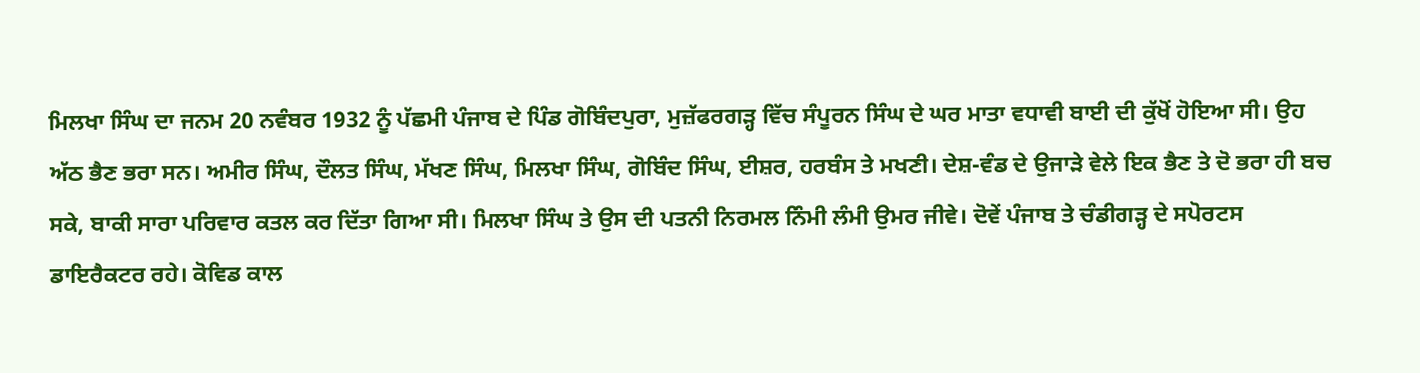ਮਿਲਖਾ ਸਿੰਘ ਦਾ ਜਨਮ 20 ਨਵੰਬਰ 1932 ਨੂੰ ਪੱਛਮੀ ਪੰਜਾਬ ਦੇ ਪਿੰਡ ਗੋਬਿੰਦਪੁਰਾ, ਮੁਜ਼ੱਫਰਗੜ੍ਹ ਵਿੱਚ ਸੰਪੂਰਨ ਸਿੰਘ ਦੇ ਘਰ ਮਾਤਾ ਵਧਾਵੀ ਬਾਈ ਦੀ ਕੁੱਖੋਂ ਹੋਇਆ ਸੀ। ਉਹ ਅੱਠ ਭੈਣ ਭਰਾ ਸਨ। ਅਮੀਰ ਸਿੰਘ, ਦੌਲਤ ਸਿੰਘ, ਮੱਖਣ ਸਿੰਘ, ਮਿਲਖਾ ਸਿੰਘ, ਗੋਬਿੰਦ ਸਿੰਘ, ਈਸ਼ਰ, ਹਰਬੰਸ ਤੇ ਮਖਣੀ। ਦੇਸ਼-ਵੰਡ ਦੇ ਉਜਾੜੇ ਵੇਲੇ ਇਕ ਭੈਣ ਤੇ ਦੋ ਭਰਾ ਹੀ ਬਚ ਸਕੇ, ਬਾਕੀ ਸਾਰਾ ਪਰਿਵਾਰ ਕਤਲ ਕਰ ਦਿੱਤਾ ਗਿਆ ਸੀ। ਮਿਲਖਾ ਸਿੰਘ ਤੇ ਉਸ ਦੀ ਪਤਨੀ ਨਿਰਮਲ ਨਿੰਮੀ ਲੰਮੀ ਉਮਰ ਜੀਵੇ। ਦੋਵੇਂ ਪੰਜਾਬ ਤੇ ਚੰਡੀਗੜ੍ਹ ਦੇ ਸਪੋਰਟਸ ਡਾਇਰੈਕਟਰ ਰਹੇ। ਕੋਵਿਡ ਕਾਲ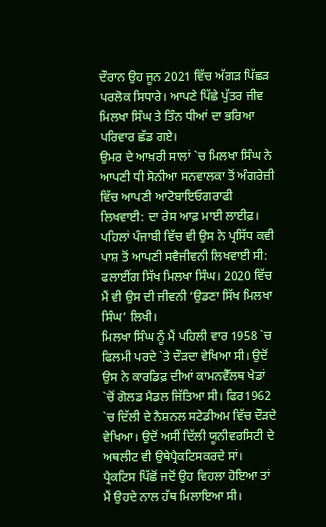ਦੌਰਾਨ ਉਹ ਜੂਨ 2021 ਵਿੱਚ ਅੱਗੜ ਪਿੱਛੜ ਪਰਲੋਕ ਸਿਧਾਰੇ। ਆਪਣੇ ਪਿੱਛੇ ਪੁੱਤਰ ਜੀਵ ਮਿਲਖਾ ਸਿੰਘ ਤੇ ਤਿੰਨ ਧੀਆਂ ਦਾ ਭਰਿਆ ਪਰਿਵਾਰ ਛੱਡ ਗਏ।
ਉਮਰ ਦੇ ਆਖ਼ਰੀ ਸਾਲਾਂ `ਚ ਮਿਲਖਾ ਸਿੰਘ ਨੇ ਆਪਣੀ ਧੀ ਸੋਨੀਆ ਸਨਵਾਲਕਾ ਤੋਂ ਅੰਗਰੇਜ਼ੀ ਵਿੱਚ ਆਪਣੀ ਆਟੋਬਾਇਓਗਰਾਫੀ ਲਿਖਵਾਈ: ਦਾ ਰੇਸ ਆਫ਼ ਮਾਈ ਲਾਈਫ਼। ਪਹਿਲਾਂ ਪੰਜਾਬੀ ਵਿੱਚ ਵੀ ਉਸ ਨੇ ਪ੍ਰਸਿੱਧ ਕਵੀ ਪਾਸ਼ ਤੋਂ ਆਪਣੀ ਸਵੈਜੀਵਨੀ ਲਿਖਵਾਈ ਸੀ: ਫਲਾਈਂਗ ਸਿੱਖ ਮਿਲਖਾ ਸਿੰਘ। 2020 ਵਿੱਚ ਮੈਂ ਵੀ ਉਸ ਦੀ ਜੀਵਨੀ ‘ਉਡਣਾ ਸਿੱਖ ਮਿਲਖਾ ਸਿੰਘ’ ਲਿਖੀ।
ਮਿਲਖਾ ਸਿੰਘ ਨੂੰ ਮੈਂ ਪਹਿਲੀ ਵਾਰ 1958 `ਚ ਫਿਲਮੀ ਪਰਦੇ `ਤੇ ਦੌੜਦਾ ਵੇਖਿਆ ਸੀ। ਉਦੋਂ ਉਸ ਨੇ ਕਾਰਡਿਫ਼ ਦੀਆਂ ਕਾਮਨਵੈੱਲਥ ਖੇਡਾਂ `ਚੋਂ ਗੋਲਡ ਮੈਡਲ ਜਿੱਤਿਆ ਸੀ। ਫਿਰ1962 `ਚ ਦਿੱਲੀ ਦੇ ਨੈਸ਼ਨਲ ਸਟੇਡੀਅਮ ਵਿੱਚ ਦੌੜਦੇ ਵੇਖਿਆ। ਉਦੋਂ ਅਸੀਂ ਦਿੱਲੀ ਯੂਨੀਵਰਸਿਟੀ ਦੇ ਅਥਲੀਟ ਵੀ ਉਥੇਪ੍ਰੈਕਟਿਸਕਰਦੇ ਸਾਂ। ਪ੍ਰੈਕਟਿਸ ਪਿੱਛੋਂ ਜਦੋਂ ਉਹ ਵਿਹਲਾ ਹੋਇਆ ਤਾਂ ਮੈਂ ਉਹਦੇ ਨਾਲ ਹੱਥ ਮਿਲਾਇਆ ਸੀ।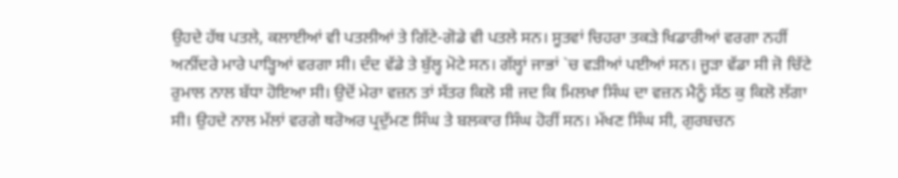ਉਹਦੇ ਹੱਥ ਪਤਲੇ, ਕਲਾਈਆਂ ਵੀ ਪਤਲੀਆਂ ਤੇ ਗਿੱਟੇ-ਗੋਡੇ ਵੀ ਪਤਲੇ ਸਨ। ਸੂਤਵਾਂ ਚਿਹਰਾ ਤਕੜੇ ਖਿਡਾਰੀਆਂ ਵਰਗਾ ਨਹੀਂ ਅਨੀਂਦਰੇ ਮਾਰੇ ਪਾੜ੍ਹਿਆਂ ਵਰਗਾ ਸੀ। ਦੰਦ ਵੱਡੇ ਤੇ ਬੁੱਲ੍ਹ ਮੋਟੇ ਸਨ। ਗੱਲ੍ਹਾਂ ਜਾਭਾਂ `ਚ ਵੜੀਆਂ ਪਈਆਂ ਸਨ। ਜੂੜਾ ਵੱਡਾ ਸੀ ਜੋ ਚਿੱਟੇ ਰੁਮਾਲ ਨਾਲ ਬੱਧਾ ਹੋਇਆ ਸੀ। ਉਦੋਂ ਮੇਰਾ ਵਜ਼ਨ ਤਾਂ ਸੱਤਰ ਕਿਲੋ ਸੀ ਜਦ ਕਿ ਮਿਲਖਾ ਸਿੰਘ ਦਾ ਵਜ਼ਨ ਮੈਨੂੰ ਸੱਠ ਕੁ ਕਿਲੋ ਲੱਗਾ ਸੀ। ਉਹਦੇ ਨਾਲ ਮੱਲਾਂ ਵਰਗੇ ਥਰੋਅਰ ਪ੍ਰਦੁੱਮਣ ਸਿੰਘ ਤੇ ਬਲਕਾਰ ਸਿੰਘ ਹੋਰੀਂ ਸਨ। ਮੱਖਣ ਸਿੰਘ ਸੀ, ਗੁਰਬਚਨ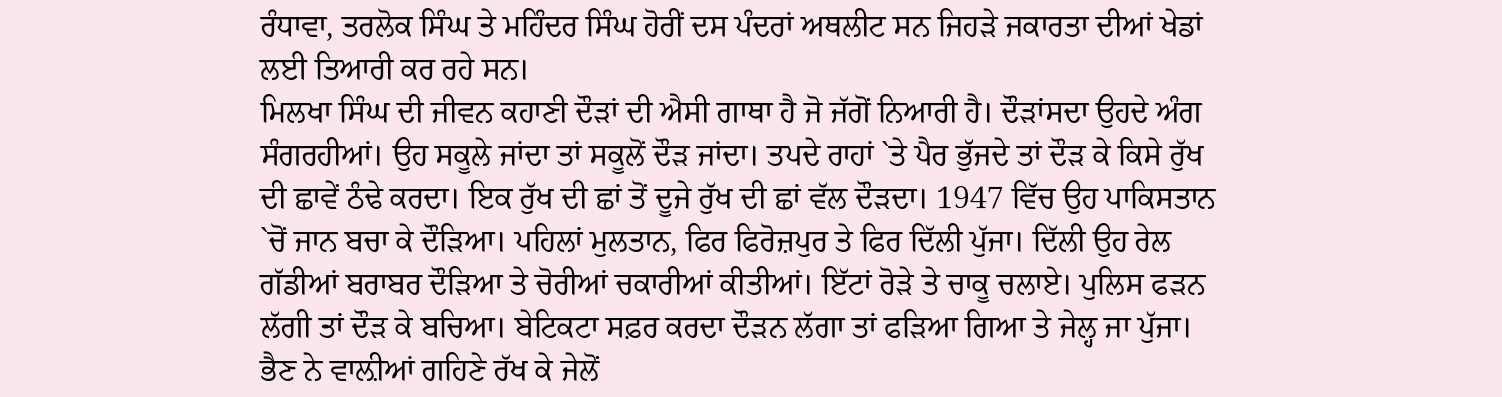ਰੰਧਾਵਾ, ਤਰਲੋਕ ਸਿੰਘ ਤੇ ਮਹਿੰਦਰ ਸਿੰਘ ਹੋਰੀਂ ਦਸ ਪੰਦਰਾਂ ਅਥਲੀਟ ਸਨ ਜਿਹੜੇ ਜਕਾਰਤਾ ਦੀਆਂ ਖੇਡਾਂ ਲਈ ਤਿਆਰੀ ਕਰ ਰਹੇ ਸਨ।
ਮਿਲਖਾ ਸਿੰਘ ਦੀ ਜੀਵਨ ਕਹਾਣੀ ਦੌੜਾਂ ਦੀ ਐਸੀ ਗਾਥਾ ਹੈ ਜੋ ਜੱਗੋਂ ਨਿਆਰੀ ਹੈ। ਦੌੜਾਂਸਦਾ ਉਹਦੇ ਅੰਗ ਸੰਗਰਹੀਆਂ। ਉਹ ਸਕੂਲੇ ਜਾਂਦਾ ਤਾਂ ਸਕੂਲੋਂ ਦੌੜ ਜਾਂਦਾ। ਤਪਦੇ ਰਾਹਾਂ `ਤੇ ਪੈਰ ਭੁੱਜਦੇ ਤਾਂ ਦੌੜ ਕੇ ਕਿਸੇ ਰੁੱਖ ਦੀ ਛਾਵੇਂ ਠੰਢੇ ਕਰਦਾ। ਇਕ ਰੁੱਖ ਦੀ ਛਾਂ ਤੋਂ ਦੂਜੇ ਰੁੱਖ ਦੀ ਛਾਂ ਵੱਲ ਦੌੜਦਾ। 1947 ਵਿੱਚ ਉਹ ਪਾਕਿਸਤਾਨ `ਚੋਂ ਜਾਨ ਬਚਾ ਕੇ ਦੌੜਿਆ। ਪਹਿਲਾਂ ਮੁਲਤਾਨ, ਫਿਰ ਫਿਰੋਜ਼ਪੁਰ ਤੇ ਫਿਰ ਦਿੱਲੀ ਪੁੱਜਾ। ਦਿੱਲੀ ਉਹ ਰੇਲ ਗੱਡੀਆਂ ਬਰਾਬਰ ਦੌੜਿਆ ਤੇ ਚੋਰੀਆਂ ਚਕਾਰੀਆਂ ਕੀਤੀਆਂ। ਇੱਟਾਂ ਰੋੜੇ ਤੇ ਚਾਕੂ ਚਲਾਏ। ਪੁਲਿਸ ਫੜਨ ਲੱਗੀ ਤਾਂ ਦੌੜ ਕੇ ਬਚਿਆ। ਬੇਟਿਕਟਾ ਸਫ਼ਰ ਕਰਦਾ ਦੌੜਨ ਲੱਗਾ ਤਾਂ ਫੜਿਆ ਗਿਆ ਤੇ ਜੇਲ੍ਹ ਜਾ ਪੁੱਜਾ। ਭੈਣ ਨੇ ਵਾਲ਼ੀਆਂ ਗਹਿਣੇ ਰੱਖ ਕੇ ਜੇਲੋਂ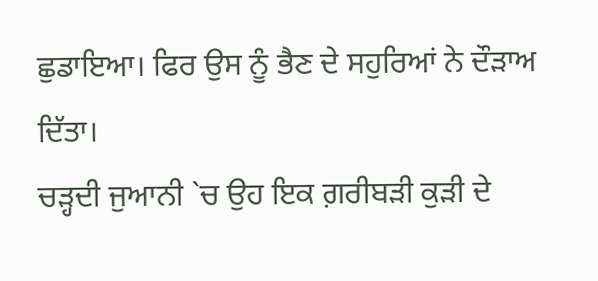ਛੁਡਾਇਆ। ਫਿਰ ਉਸ ਨੂੰ ਭੈਣ ਦੇ ਸਹੁਰਿਆਂ ਨੇ ਦੌੜਾਅ ਦਿੱਤਾ।
ਚੜ੍ਹਦੀ ਜੁਆਨੀ `ਚ ਉਹ ਇਕ ਗ਼ਰੀਬੜੀ ਕੁੜੀ ਦੇ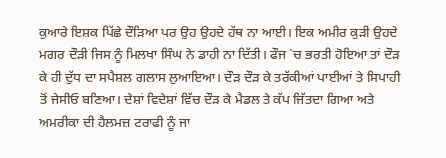ਕੁਆਰੇ ਇਸ਼ਕ ਪਿੱਛੇ ਦੌੜਿਆ ਪਰ ਉਹ ਉਹਦੇ ਹੱਥ ਨਾ ਆਈ। ਇਕ ਅਮੀਰ ਕੁੜੀ ਉਹਦੇ ਮਗਰ ਦੌੜੀ ਜਿਸ ਨੂੰ ਮਿਲਖਾ ਸਿੰਘ ਨੇ ਡਾਹੀ ਨਾ ਦਿੱਤੀ। ਫੌਜ `ਚ ਭਰਤੀ ਹੋਇਆ ਤਾਂ ਦੌੜ ਕੇ ਹੀ ਦੁੱਧ ਦਾ ਸਪੈਸ਼ਲ ਗਲਾਸ ਲੁਆਇਆ। ਦੌੜ ਦੌੜ ਕੇ ਤਰੱਕੀਆਂ ਪਾਈਆਂ ਤੇ ਸਿਪਾਹੀ ਤੋਂ ਜੇਸੀਓ ਬਣਿਆ। ਦੇਸ਼ਾਂ ਵਿਦੇਸ਼ਾਂ ਵਿੱਚ ਦੌੜ ਕੇ ਮੈਡਲ ਤੇ ਕੱਪ ਜਿੱਤਦਾ ਗਿਆ ਅਤੇ ਅਮਰੀਕਾ ਦੀ ਹੈਲਮਜ਼ ਟਰਾਫੀ ਨੂੰ ਜਾ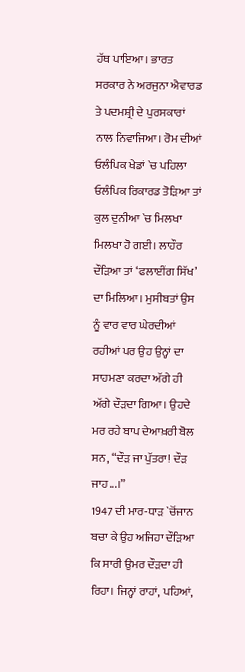ਹੱਥ ਪਾਇਆ। ਭਾਰਤ ਸਰਕਾਰ ਨੇ ਅਰਜੁਨਾ ਐਵਾਰਡ ਤੇ ਪਦਮਸ਼੍ਰੀ ਦੇ ਪੁਰਸਕਾਰਾਂ ਨਾਲ ਨਿਵਾਜਿਆ। ਰੋਮ ਦੀਆਂ ਓਲੰਪਿਕ ਖੇਡਾਂ `ਚ ਪਹਿਲਾ ਓਲੰਪਿਕ ਰਿਕਾਰਡ ਤੋੜਿਆ ਤਾਂ ਕੁਲ ਦੁਨੀਆ `ਚ ਮਿਲਖਾ ਮਿਲਖਾ ਹੋ ਗਈ। ਲਾਹੌਰ ਦੌੜਿਆ ਤਾਂ ‘ਫਲਾਈਂਗ ਸਿੱਖ’ ਦਾ ਮਿਲਿਆ। ਮੁਸੀਬਤਾਂ ਉਸ ਨੂੰ ਵਾਰ ਵਾਰ ਘੇਰਦੀਆਂ ਰਹੀਆਂ ਪਰ ਉਹ ਉਨ੍ਹਾਂ ਦਾ ਸਾਹਮਣਾ ਕਰਦਾ ਅੱਗੇ ਹੀ ਅੱਗੇ ਦੌੜਦਾ ਗਿਆ। ਉਹਦੇ ਮਰ ਰਹੇ ਬਾਪ ਦੇਆਖ਼ਰੀ ਬੋਲ ਸਨ, “ਦੌੜ ਜਾ ਪੁੱਤਰਾ! ਦੌੜ ਜਾਹ...।”
1947 ਦੀ ਮਾਰ-ਧਾੜ `ਚੋਂਜਾਨ ਬਚਾ ਕੇ ਉਹ ਅਜਿਹਾ ਦੌੜਿਆ ਕਿ ਸਾਰੀ ਉਮਰ ਦੌੜਦਾ ਹੀ ਰਿਹਾ। ਜਿਨ੍ਹਾਂ ਰਾਹਾਂ, ਪਹਿਆਂ,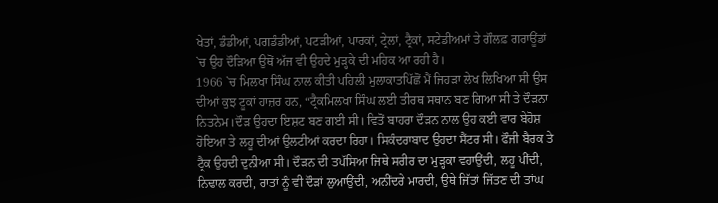ਖੇਤਾਂ, ਡੰਡੀਆਂ, ਪਗਡੰਡੀਆਂ, ਪਟੜੀਆਂ, ਪਾਰਕਾਂ, ਟ੍ਰੇਲਾਂ, ਟ੍ਰੈਕਾਂ, ਸਟੇਡੀਅਮਾਂ ਤੇ ਗੌਲਫ਼ ਗਰਾਊਂਡਾਂ `ਚ ਉਹ ਦੌੜਿਆ ਉਥੋਂ ਅੱਜ ਵੀ ਉਹਦੇ ਮੁੜ੍ਹਕੇ ਦੀ ਮਹਿਕ ਆ ਰਹੀ ਹੈ।
1966 `ਚ ਮਿਲਖਾ ਸਿੰਘ ਨਾਲ ਕੀਤੀ ਪਹਿਲੀ ਮੁਲਾਕਾਤਪਿੱਛੋਂ ਮੈਂ ਜਿਹੜਾ ਲੇਖ ਲਿਖਿਆ ਸੀ ਉਸ ਦੀਆਂ ਕੁਝ ਟੂਕਾਂ ਹਾਜ਼ਰ ਹਨ, “ਟ੍ਰੈਕਮਿਲਖਾ ਸਿੰਘ ਲਈ ਤੀਰਥ ਸਥਾਨ ਬਣ ਗਿਆ ਸੀ ਤੇ ਦੌੜਨਾ ਨਿਤਨੇਮ।ਦੌੜ ਉਹਦਾ ਇਸ਼ਟ ਬਣ ਗਈ ਸੀ। ਵਿਤੋਂ ਬਾਹਰਾ ਦੌੜਨ ਨਾਲ ਉਹ ਕਈ ਵਾਰ ਬੇਹੋਸ਼ ਹੋਇਆ ਤੇ ਲਹੂ ਦੀਆਂ ਉਲਟੀਆਂ ਕਰਦਾ ਰਿਹਾ। ਸਿਕੰਦਰਾਬਾਦ ਉਹਦਾ ਸੈਂਟਰ ਸੀ। ਫੌਜੀ ਬੈਰਕ ਤੇ ਟ੍ਰੈਕ ਉਹਦੀ ਦੁਨੀਆ ਸੀ। ਦੌੜਨ ਦੀ ਤਪੱਸਿਆ ਜਿਥੇ ਸਰੀਰ ਦਾ ਮੁੜ੍ਹਕਾ ਵਹਾਉਂਦੀ, ਲਹੂ ਪੀਂਦੀ, ਨਿਢਾਲ ਕਰਦੀ, ਰਾਤਾਂ ਨੂੰ ਵੀ ਦੌੜਾਂ ਲੁਆਉਂਦੀ, ਅਨੀਂਦਰੇ ਮਾਰਦੀ, ਉਥੇ ਜਿੱਤਾਂ ਜਿੱਤਣ ਦੀ ਤਾਂਘ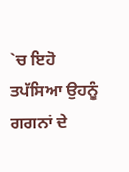`ਚ ਇਹੋ ਤਪੱਸਿਆ ਉਹਨੂੰ ਗਗਨਾਂ ਦੇ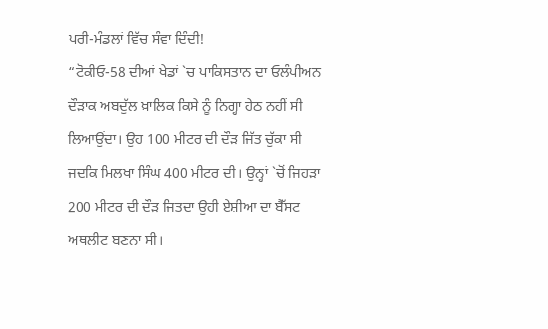ਪਰੀ-ਮੰਡਲਾਂ ਵਿੱਚ ਸੰਵਾ ਦਿੰਦੀ!
“ਟੋਕੀਓ-58 ਦੀਆਂ ਖੇਡਾਂ `ਚ ਪਾਕਿਸਤਾਨ ਦਾ ਓਲੰਪੀਅਨ ਦੌੜਾਕ ਅਬਦੁੱਲ ਖ਼ਾਲਿਕ ਕਿਸੇ ਨੂੰ ਨਿਗ੍ਹਾ ਹੇਠ ਨਹੀਂ ਸੀ ਲਿਆਉਂਦਾ। ਉਹ 100 ਮੀਟਰ ਦੀ ਦੌੜ ਜਿੱਤ ਚੁੱਕਾ ਸੀ ਜਦਕਿ ਮਿਲਖਾ ਸਿੰਘ 400 ਮੀਟਰ ਦੀ। ਉਨ੍ਹਾਂ `ਚੋਂ ਜਿਹੜਾ 200 ਮੀਟਰ ਦੀ ਦੌੜ ਜਿਤਦਾ ਉਹੀ ਏਸ਼ੀਆ ਦਾ ਬੈੱਸਟ ਅਥਲੀਟ ਬਣਨਾ ਸੀ।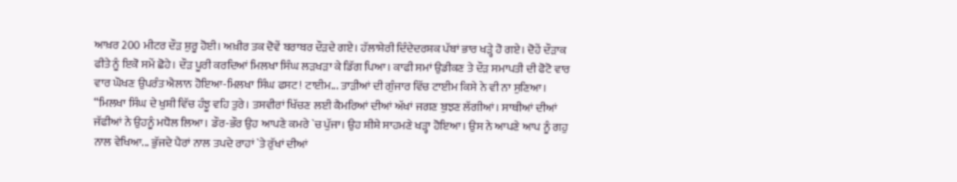ਆਖ਼ਰ 200 ਮੀਟਰ ਦੌੜ ਸ਼ੁਰੂ ਹੋਈ। ਅਖ਼ੀਰ ਤਕ ਦੋਵੇਂ ਬਰਾਬਰ ਦੌੜਦੇ ਗਏ। ਹੱਲਾਸ਼ੇਰੀ ਦਿੰਦੇਦਰਸ਼ਕ ਪੱਬਾਂ ਭਾਰ ਖੜ੍ਹੇ ਹੋ ਗਏ। ਦੋਹੇਂ ਦੌੜਾਕ ਫੀਤੇ ਨੂੰ ਇਕੋ ਸਮੇਂ ਛੋਹੇ। ਦੌੜ ਪੂਰੀ ਕਰਦਿਆਂ ਮਿਲਖਾ ਸਿੰਘ ਲੜਖੜਾ ਕੇ ਡਿੱਗ ਪਿਆ। ਕਾਫੀ ਸਮਾਂ ਉਡੀਕਣ ਤੇ ਦੌੜ ਸਮਾਪਤੀ ਦੀ ਫੋਟੋ ਵਾਰ ਵਾਰ ਘੋਖਣ ਉਪਰੰਤ ਐਲਾਨ ਹੋਇਆ-ਮਿਲਖਾ ਸਿੰਘ ਫਸਟ! ਟਾਈਮ... ਤਾੜੀਆਂ ਦੀ ਗੁੰਜਾਰ ਵਿੱਚ ਟਾਈਮ ਕਿਸੇ ਨੇ ਵੀ ਨਾ ਸੁਣਿਆ।
“ਮਿਲਖਾ ਸਿੰਘ ਦੇ ਖੁਸ਼ੀ ਵਿੱਚ ਹੰਝੂ ਵਹਿ ਤੁਰੇ। ਤਸਵੀਰਾਂ ਖਿੱਚਣ ਲਈ ਕੈਮਰਿਆਂ ਦੀਆਂ ਅੱਖਾਂ ਜਗਣ ਬੁਝਣ ਲੱਗੀਆਂ। ਸਾਥੀਆਂ ਦੀਆਂ ਜੱਫੀਆਂ ਨੇ ਉਹਨੂੰ ਮਧੋਲ ਲਿਆ। ਡੌਰ-ਭੌਰ ਉਹ ਆਪਣੇ ਕਮਰੇ `ਚ ਪੁੱਜਾ। ਉਹ ਸ਼ੀਸ਼ੇ ਸਾਹਮਣੇ ਖੜ੍ਹਾ ਹੋਇਆ। ਉਸ ਨੇ ਆਪਣੇ ਆਪ ਨੂੰ ਗਹੁ ਨਾਲ ਵੇਖਿਆ... ਭੁੱਜਦੇ ਪੈਰਾਂ ਨਾਲ ਤਪਦੇ ਰਾਹਾਂ `ਤੇ ਰੁੱਖਾਂ ਦੀਆਂ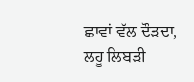ਛਾਵਾਂ ਵੱਲ ਦੌੜਦਾ, ਲਹੂ ਲਿਬੜੀ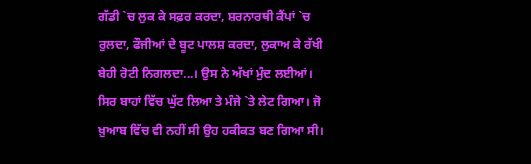ਗੱਡੀ `ਚ ਲੁਕ ਕੇ ਸਫ਼ਰ ਕਰਦਾ, ਸ਼ਰਨਾਰਥੀ ਕੈਂਪਾਂ `ਚ ਰੁਲਦਾ, ਫੌਜੀਆਂ ਦੇ ਬੂਟ ਪਾਲਸ਼ ਕਰਦਾ, ਲੁਕਾਅ ਕੇ ਰੱਖੀ ਬੇਹੀ ਰੋਟੀ ਨਿਗਲਦਾ...। ਉਸ ਨੇ ਅੱਖਾਂ ਮੁੰਦ ਲਈਆਂ। ਸਿਰ ਬਾਹਾਂ ਵਿੱਚ ਘੁੱਟ ਲਿਆ ਤੇ ਮੰਜੇ `ਤੇ ਲੇਟ ਗਿਆ। ਜੋ ਖ਼ੁਆਬ ਵਿੱਚ ਵੀ ਨਹੀਂ ਸੀ ਉਹ ਹਕੀਕਤ ਬਣ ਗਿਆ ਸੀ।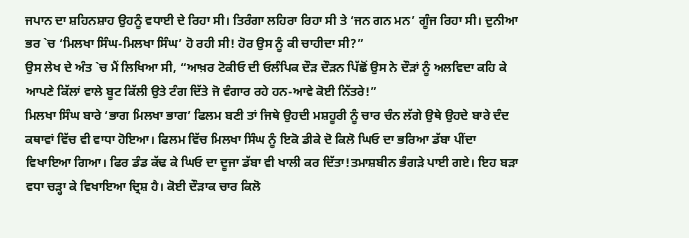ਜਪਾਨ ਦਾ ਸ਼ਹਿਨਸ਼ਾਹ ਉਹਨੂੰ ਵਧਾਈ ਦੇ ਰਿਹਾ ਸੀ। ਤਿਰੰਗਾ ਲਹਿਰਾ ਰਿਹਾ ਸੀ ਤੇ ‘ਜਨ ਗਨ ਮਨ’ ਗੂੰਜ ਰਿਹਾ ਸੀ। ਦੁਨੀਆ ਭਰ `ਚ ‘ਮਿਲਖਾ ਸਿੰਘ-ਮਿਲਖਾ ਸਿੰਘ’ ਹੋ ਰਹੀ ਸੀ! ਹੋਰ ਉਸ ਨੂੰ ਕੀ ਚਾਹੀਦਾ ਸੀ?”
ਉਸ ਲੇਖ ਦੇ ਅੰਤ `ਚ ਮੈਂ ਲਿਖਿਆ ਸੀ, “ਆਖ਼ਰ ਟੋਕੀਓ ਦੀ ਓਲੰਪਿਕ ਦੌੜ ਦੌੜਨ ਪਿੱਛੋਂ ਉਸ ਨੇ ਦੌੜਾਂ ਨੂੰ ਅਲਵਿਦਾ ਕਹਿ ਕੇ ਆਪਣੇ ਕਿੱਲਾਂ ਵਾਲੇ ਬੂਟ ਕਿੱਲੀ ਉਤੇ ਟੰਗ ਦਿੱਤੇ ਜੋ ਵੰਗਾਰ ਰਹੇ ਹਨ-ਆਵੇ ਕੋਈ ਨਿੱਤਰੇ!”
ਮਿਲਖਾ ਸਿੰਘ ਬਾਰੇ ‘ਭਾਗ ਮਿਲਖਾ ਭਾਗ’ ਫਿਲਮ ਬਣੀ ਤਾਂ ਜਿਥੇ ਉਹਦੀ ਮਸ਼ਹੂਰੀ ਨੂੰ ਚਾਰ ਚੰਨ ਲੱਗੇ ਉਥੇ ਉਹਦੇ ਬਾਰੇ ਦੰਦ ਕਥਾਵਾਂ ਵਿੱਚ ਵੀ ਵਾਧਾ ਹੋਇਆ। ਫਿਲਮ ਵਿੱਚ ਮਿਲਖਾ ਸਿੰਘ ਨੂੰ ਇਕੋ ਡੀਕੇ ਦੋ ਕਿਲੋ ਘਿਓ ਦਾ ਭਰਿਆ ਡੱਬਾ ਪੀਂਦਾ ਵਿਖਾਇਆ ਗਿਆ। ਫਿਰ ਡੰਡ ਕੱਢ ਕੇ ਘਿਓ ਦਾ ਦੂਜਾ ਡੱਬਾ ਵੀ ਖਾਲੀ ਕਰ ਦਿੱਤਾ!ਤਮਾਸ਼ਬੀਨ ਭੰਗੜੇ ਪਾਈ ਗਏ। ਇਹ ਬੜਾ ਵਧਾ ਚੜ੍ਹਾ ਕੇ ਵਿਖਾਇਆ ਦ੍ਰਿਸ਼ ਹੈ। ਕੋਈ ਦੌੜਾਕ ਚਾਰ ਕਿਲੋ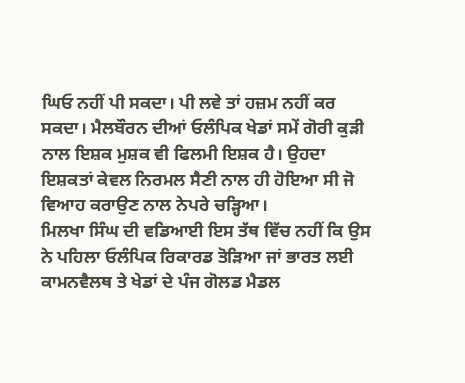ਘਿਓ ਨਹੀਂ ਪੀ ਸਕਦਾ। ਪੀ ਲਵੇ ਤਾਂ ਹਜ਼ਮ ਨਹੀਂ ਕਰ ਸਕਦਾ। ਮੈਲਬੌਰਨ ਦੀਆਂ ਓਲੰਪਿਕ ਖੇਡਾਂ ਸਮੇਂ ਗੋਰੀ ਕੁੜੀ ਨਾਲ ਇਸ਼ਕ ਮੁਸ਼ਕ ਵੀ ਫਿਲਮੀ ਇਸ਼ਕ ਹੈ। ਉਹਦਾ ਇਸ਼ਕਤਾਂ ਕੇਵਲ ਨਿਰਮਲ ਸੈਣੀ ਨਾਲ ਹੀ ਹੋਇਆ ਸੀ ਜੋ ਵਿਆਹ ਕਰਾਉਣ ਨਾਲ ਨੇਪਰੇ ਚੜ੍ਹਿਆ।
ਮਿਲਖਾ ਸਿੰਘ ਦੀ ਵਡਿਆਈ ਇਸ ਤੱਥ ਵਿੱਚ ਨਹੀਂ ਕਿ ਉਸ ਨੇ ਪਹਿਲਾ ਓਲੰਪਿਕ ਰਿਕਾਰਡ ਤੋੜਿਆ ਜਾਂ ਭਾਰਤ ਲਈ ਕਾਮਨਵੈਲਥ ਤੇ ਖੇਡਾਂ ਦੇ ਪੰਜ ਗੋਲਡ ਮੈਡਲ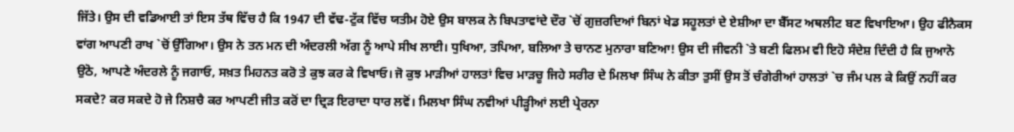ਜਿੱਤੇ। ਉਸ ਦੀ ਵਡਿਆਈ ਤਾਂ ਇਸ ਤੱਥ ਵਿੱਚ ਹੈ ਕਿ 1947 ਦੀ ਵੱਢ-ਟੁੱਕ ਵਿੱਚ ਯਤੀਮ ਹੋਏ ਉਸ ਬਾਲਕ ਨੇ ਬਿਪਤਾਵਾਂਦੇ ਦੌਰ `ਚੋਂ ਗੁਜ਼ਰਦਿਆਂ ਬਿਨਾਂ ਖੇਡ ਸਹੂਲਤਾਂ ਦੇ ਏਸ਼ੀਆ ਦਾ ਬੈੱਸਟ ਅਥਲੀਟ ਬਣ ਵਿਖਾਇਆ। ਉਹ ਫੀਨੈਕਸ ਵਾਂਗ ਆਪਣੀ ਰਾਖ `ਚੋਂ ਉੱਗਿਆ। ਉਸ ਨੇ ਤਨ ਮਨ ਦੀ ਅੰਦਰਲੀ ਅੱਗ ਨੂੰ ਆਪੇ ਸੀਖ ਲਾਈ। ਧੁਖਿਆ, ਤਪਿਆ, ਬਲਿਆ ਤੇ ਚਾਨਣ ਮੁਨਾਰਾ ਬਣਿਆ! ਉਸ ਦੀ ਜੀਵਨੀ `ਤੇ ਬਣੀ ਫਿਲਮ ਵੀ ਇਹੋ ਸੰਦੇਸ਼ ਦਿੰਦੀ ਹੈ ਕਿ ਜੁਆਨੋ ਉਠੋ, ਆਪਣੇ ਅੰਦਰਲੇ ਨੂੰ ਜਗਾਓ, ਸਖ਼ਤ ਮਿਹਨਤ ਕਰੋ ਤੇ ਕੁਝ ਕਰ ਕੇ ਵਿਖਾਓ। ਜੋ ਕੁਝ ਮਾੜੀਆਂ ਹਾਲਤਾਂ ਵਿਚ ਮਾੜਚੂ ਜਿਹੇ ਸਰੀਰ ਦੇ ਮਿਲਖਾ ਸਿੰਘ ਨੇ ਕੀਤਾ ਤੁਸੀਂ ਉਸ ਤੋਂ ਚੰਗੇਰੀਆਂ ਹਾਲਤਾਂ `ਚ ਜੰਮ ਪਲ ਕੇ ਕਿਉਂ ਨਹੀਂ ਕਰ ਸਕਦੇ? ਕਰ ਸਕਦੇ ਹੋ ਜੇ ਨਿਸ਼ਚੈ ਕਰ ਆਪਣੀ ਜੀਤ ਕਰੋਂ ਦਾ ਦ੍ਰਿੜ ਇਰਾਦਾ ਧਾਰ ਲਵੋਂ। ਮਿਲਖਾ ਸਿੰਘ ਨਵੀਆਂ ਪੀੜ੍ਹੀਆਂ ਲਈ ਪ੍ਰੇਰਨਾ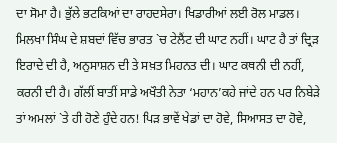ਦਾ ਸੋਮਾ ਹੈ। ਭੁੱਲੇ ਭਟਕਿਆਂ ਦਾ ਰਾਹਦਸੇਰਾ। ਖਿਡਾਰੀਆਂ ਲਈ ਰੋਲ ਮਾਡਲ।
ਮਿਲਖਾ ਸਿੰਘ ਦੇ ਸ਼ਬਦਾਂ ਵਿੱਚ ਭਾਰਤ `ਚ ਟੇਲੈਂਟ ਦੀ ਘਾਟ ਨਹੀਂ। ਘਾਟ ਹੈ ਤਾਂ ਦ੍ਰਿੜ ਇਰਾਦੇ ਦੀ ਹੈ, ਅਨੁਸਾਸ਼ਨ ਦੀ ਤੇ ਸਖ਼ਤ ਮਿਹਨਤ ਦੀ। ਘਾਟ ਕਥਨੀ ਦੀ ਨਹੀਂ, ਕਰਨੀ ਦੀ ਹੈ। ਗੱਲੀਂ ਬਾਤੀਂ ਸਾਡੇ ਅਖੌਤੀ ਨੇਤਾ ‘ਮਹਾਨ’ਕਹੇ ਜਾਂਦੇ ਹਨ ਪਰ ਨਿਬੇੜੇ ਤਾਂ ਅਮਲਾਂ `ਤੇ ਹੀ ਹੋਣੇ ਹੁੰਦੇ ਹਨ! ਪਿੜ ਭਾਵੇਂ ਖੇਡਾਂ ਦਾ ਹੋਵੇ, ਸਿਆਸਤ ਦਾ ਹੋਵੇ,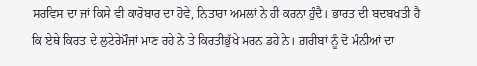ਸਰਵਿਸ ਦਾ ਜਾਂ ਕਿਸੇ ਵੀ ਕਾਰੋਬਾਰ ਦਾ ਹੋਵੇ, ਨਿਤਾਰਾ ਅਮਲਾਂ ਨੇ ਹੀ ਕਰਨਾ ਹੁੰਦੈ। ਭਾਰਤ ਦੀ ਬਦਬਖਤੀ ਹੈ ਕਿ ਏਥੇ ਕਿਰਤ ਦੇ ਲੁਟੇਰੇਮੌਜਾਂ ਮਾਣ ਰਹੇ ਨੇ ਤੇ ਕਿਰਤੀਭੁੱਖੇ ਮਰਨ ਡਹੇ ਨੇ। ਗ਼ਰੀਬਾਂ ਨੂੰ ਦੋ ਮੰਨੀਆਂ ਦਾ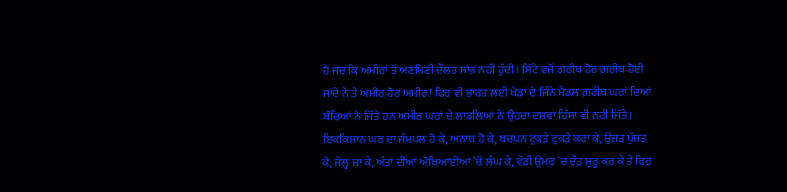ਹੈ ਜਦ ਕਿ ਅਮੀਰਾਂ ਤੋਂ ਅਣਮਿਣੀ ਦੌਲਤ ਸਾਂਭ ਨਹੀਂ ਹੁੰਦੀ। ਸਿੱਟੇ ਵਜੋਂ ਗ਼ਰੀਬ ਹੋਰ ਗ਼ਰੀਬ ਹੋਈ ਜਾਂਦੇ ਨੇ ਤੇ ਅਮੀਰ ਹੋਰ ਅਮੀਰ! ਫਿਰ ਵੀ ਭਾਰਤ ਲਈ ਖੇਡਾਂ ਦੇ ਜਿੰਨੇ ਮੈਡਲ ਗ਼ਰੀਬ ਘਰਾਂ ਦਿਆਂ ਬੱਚਿਆਂ ਨੇ ਜਿੱਤੇ ਹਨ ਅਮੀਰ ਘਰਾਂ ਦੇ ਲਾਡਲਿਆਂ ਨੇ ਉਹਦਾ ਦਸਵਾਂ ਹਿੱਸਾ ਵੀ ਨਹੀਂ ਜਿੱਤੇ।
ਇਕਕਿਸਾਨ ਘਰ ਦਾ ਜੰਮਪਲ ਹੋ ਕੇ, ਅਨਾਥ ਹੋ ਕੇ, ਬਚਪਨ ਟੁਕੜੇ ਟੁਕੜੇ ਕਰਾ ਕੇ, ਉਜੜ ਪੁੱਜੜ ਕੇ, ਜੇਲ੍ਹ ਜਾ ਕੇ, ਅੰਤਾਂ ਦੀਆਂ ਔਖਿਆਈਆਂ `ਚੋਂ ਲੰਘ ਕੇ, ਵੱਡੀ ਉਮਰ `ਚ ਦੌੜ ਸ਼ੁਰੂ ਕਰ ਕੇ ਤੇ ਫਿਰ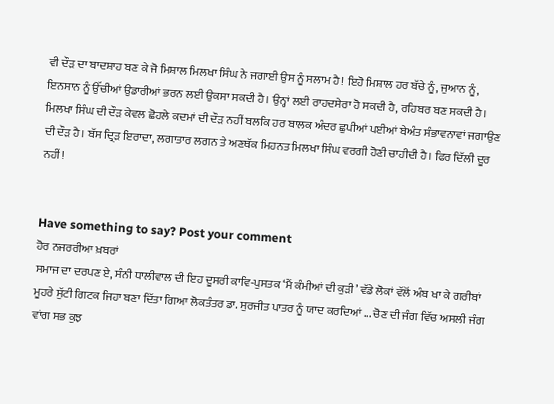ਵੀ ਦੌੜ ਦਾ ਬਾਦਸ਼ਾਹ ਬਣ ਕੇ ਜੋ ਮਿਸ਼ਾਲ ਮਿਲਖਾ ਸਿੰਘ ਨੇ ਜਗਾਈ ਉਸ ਨੂੰ ਸਲਾਮ ਹੈ! ਇਹੋ ਮਿਸ਼ਾਲ ਹਰ ਬੱਚੇ ਨੂੰ, ਜੁਆਨ ਨੂੰ, ਇਨਸਾਨ ਨੂੰ ਉੱਚੀਆਂ ਉਡਾਰੀਆਂ ਭਰਨ ਲਈ ਉਕਸਾ ਸਕਦੀ ਹੈ। ਉਨ੍ਹਾਂ ਲਈ ਰਾਹਦਸੇਰਾ ਹੋ ਸਕਦੀ ਹੈ, ਰਹਿਬਰ ਬਣ ਸਕਦੀ ਹੈ। ਮਿਲਖਾ ਸਿੰਘ ਦੀ ਦੌੜ ਕੇਵਲ ਛੋਹਲੇ ਕਦਮਾਂ ਦੀ ਦੌੜ ਨਹੀਂ ਬਲਕਿ ਹਰ ਬਾਲਕ ਅੰਦਰ ਛੁਪੀਆਂ ਪਈਆਂ ਬੇਅੰਤ ਸੰਭਾਵਨਾਵਾਂ ਜਗਾਉਣ ਦੀ ਦੌੜ ਹੈ। ਬੱਸ ਦ੍ਰਿੜ ਇਰਾਦਾ, ਲਗਾਤਾਰ ਲਗਨ ਤੇ ਅਣਥੱਕ ਮਿਹਨਤ ਮਿਲਖਾ ਸਿੰਘ ਵਰਗੀ ਹੋਣੀ ਚਾਹੀਦੀ ਹੈ। ਫਿਰ ਦਿੱਲੀ ਦੂਰ ਨਹੀਂ!


Have something to say? Post your comment
ਹੋਰ ਨਜਰਰੀਆ ਖ਼ਬਰਾਂ
ਸਮਾਜ ਦਾ ਦਰਪਣ ਏ, ਸੰਨੀ ਧਾਲੀਵਾਲ ਦੀ ਇਹ ਦੂਸਰੀ ਕਾਵਿ-ਪੁਸਤਕ ‘ਮੈਂ ਕੰਮੀਆਂ ਦੀ ਕੁੜੀ’ ਵੱਡੇ ਲੋਕਾਂ ਵੱਲੋਂ ਅੰਬ ਖਾ ਕੇ ਗਰੀਬਾਂ ਮੂਹਰੇ ਸੁੱਟੀ ਗਿਟਕ ਜਿਹਾ ਬਣਾ ਦਿੱਤਾ ਗਿਆ ਲੋਕਤੰਤਰ ਡਾ. ਸੁਰਜੀਤ ਪਾਤਰ ਨੂੰ ਯਾਦ ਕਰਦਿਆਂ ... ਚੋਣ ਦੀ ਜੰਗ ਵਿੱਚ ਅਸਲੀ ਜੰਗ ਵਾਂਗ ਸਭ ਕੁਝ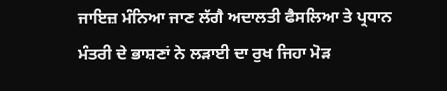ਜਾਇਜ਼ ਮੰਨਿਆ ਜਾਣ ਲੱਗੈ ਅਦਾਲਤੀ ਫੈਸਲਿਆ ਤੇ ਪ੍ਰਧਾਨ ਮੰਤਰੀ ਦੇ ਭਾਸ਼ਣਾਂ ਨੇ ਲੜਾਈ ਦਾ ਰੁਖ ਜਿਹਾ ਮੋੜ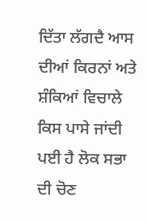ਦਿੱਤਾ ਲੱਗਦੈ ਆਸ ਦੀਆਂ ਕਿਰਨਾਂ ਅਤੇ ਸ਼ੰਕਿਆਂ ਵਿਚਾਲੇ ਕਿਸ ਪਾਸੇ ਜਾਂਦੀ ਪਈ ਹੈ ਲੋਕ ਸਭਾ ਦੀ ਚੋਣ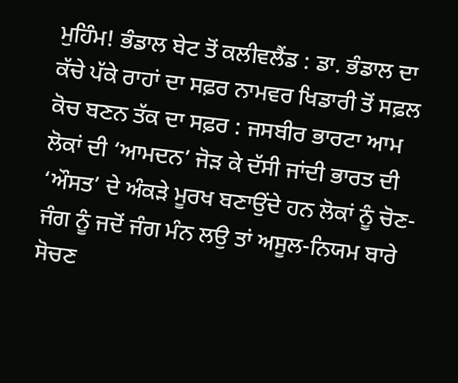ਮੁਹਿੰਮ! ਭੰਡਾਲ ਬੇਟ ਤੋਂ ਕਲੀਵਲੈਂਡ : ਡਾ. ਭੰਡਾਲ ਦਾ ਕੱਚੇ ਪੱਕੇ ਰਾਹਾਂ ਦਾ ਸਫ਼ਰ ਨਾਮਵਰ ਖਿਡਾਰੀ ਤੋਂ ਸਫ਼ਲ ਕੋਚ ਬਣਨ ਤੱਕ ਦਾ ਸਫ਼ਰ : ਜਸਬੀਰ ਭਾਰਟਾ ਆਮ ਲੋਕਾਂ ਦੀ ‘ਆਮਦਨ’ ਜੋੜ ਕੇ ਦੱਸੀ ਜਾਂਦੀ ਭਾਰਤ ਦੀ ‘ਔਸਤ’ ਦੇ ਅੰਕੜੇ ਮੂਰਖ ਬਣਾਉਂਦੇ ਹਨ ਲੋਕਾਂ ਨੂੰ ਚੋਣ-ਜੰਗ ਨੂੰ ਜਦੋਂ ਜੰਗ ਮੰਨ ਲਉ ਤਾਂ ਅਸੂਲ-ਨਿਯਮ ਬਾਰੇ ਸੋਚਣ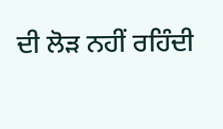ਦੀ ਲੋੜ ਨਹੀਂ ਰਹਿੰਦੀ